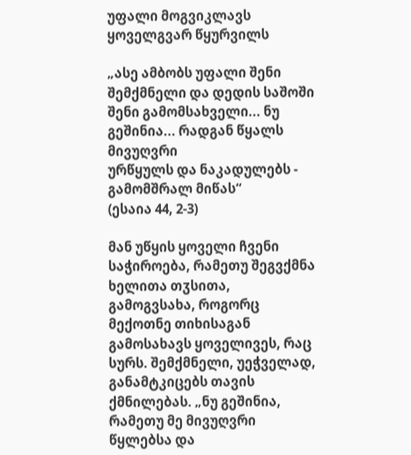უფალი მოგვიკლავს ყოველგვარ წყურვილს

„ასე ამბობს უფალი შენი შემქმნელი და დედის საშოში
შენი გამომსახველი... ნუ გეშინია... რადგან წყალს მივუღვრი
ურწყულს და ნაკადულებს - გამომშრალ მიწას“
(ესაია 44, 2-3)

მან უწყის ყოველი ჩვენი საჭიროება, რამეთუ შეგვქმნა ხელითა თჳსითა, გამოგვსახა, როგორც მექოთნე თიხისაგან გამოსახავს ყოველივეს, რაც სურს. შემქმნელი, უეჭველად, განამტკიცებს თავის ქმნილებას. „ნუ გეშინია, რამეთუ მე მივუღვრი წყლებსა და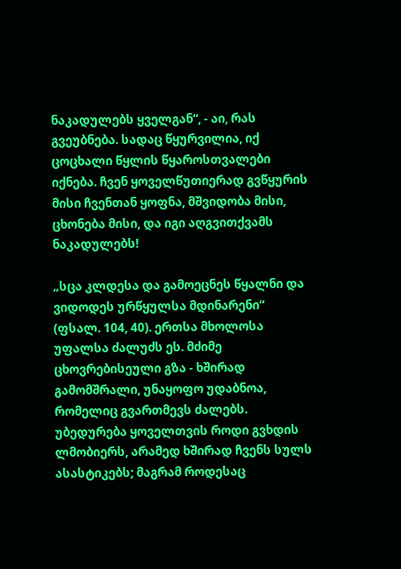ნაკადულებს ყველგან“, - აი, რას გვეუბნება. სადაც წყურვილია, იქ ცოცხალი წყლის წყაროსთვალები იქნება. ჩვენ ყოველწუთიერად გვწყურის მისი ჩვენთან ყოფნა, მშვიდობა მისი, ცხონება მისი, და იგი აღგვითქვამს ნაკადულებს!

„სცა კლდესა და გამოეცნეს წყალნი და ვიდოდეს ურწყულსა მდინარენი“ (ფსალ. 104, 40). ერთსა მხოლოსა უფალსა ძალუძს ეს. მძიმე ცხოვრებისეული გზა - ხშირად გამომშრალი, უნაყოფო უდაბნოა, რომელიც გვართმევს ძალებს. უბედურება ყოველთვის როდი გვხდის ლმობიერს, არამედ ხშირად ჩვენს სულს ასასტიკებს; მაგრამ როდესაც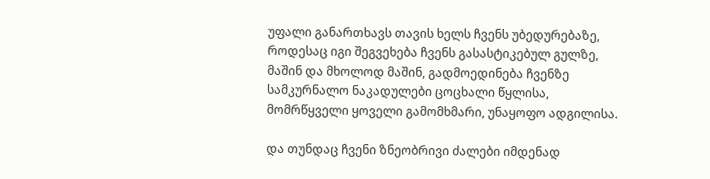უფალი განართხავს თავის ხელს ჩვენს უბედურებაზე, როდესაც იგი შეგვეხება ჩვენს გასასტიკებულ გულზე, მაშინ და მხოლოდ მაშინ, გადმოედინება ჩვენზე სამკურნალო ნაკადულები ცოცხალი წყლისა, მომრწყველი ყოველი გამომხმარი, უნაყოფო ადგილისა.

და თუნდაც ჩვენი ზნეობრივი ძალები იმდენად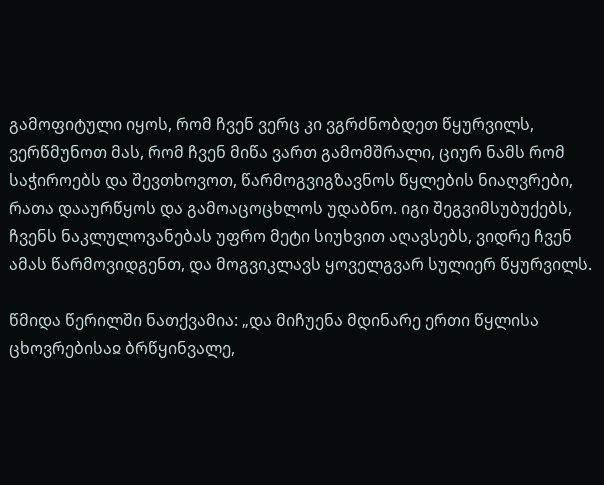გამოფიტული იყოს, რომ ჩვენ ვერც კი ვგრძნობდეთ წყურვილს, ვერწმუნოთ მას, რომ ჩვენ მიწა ვართ გამომშრალი, ციურ ნამს რომ საჭიროებს და შევთხოვოთ, წარმოგვიგზავნოს წყლების ნიაღვრები, რათა დააურწყოს და გამოაცოცხლოს უდაბნო. იგი შეგვიმსუბუქებს, ჩვენს ნაკლულოვანებას უფრო მეტი სიუხვით აღავსებს, ვიდრე ჩვენ ამას წარმოვიდგენთ, და მოგვიკლავს ყოველგვარ სულიერ წყურვილს.

წმიდა წერილში ნათქვამია: „და მიჩუენა მდინარე ერთი წყლისა ცხოვრებისაჲ ბრწყინვალე,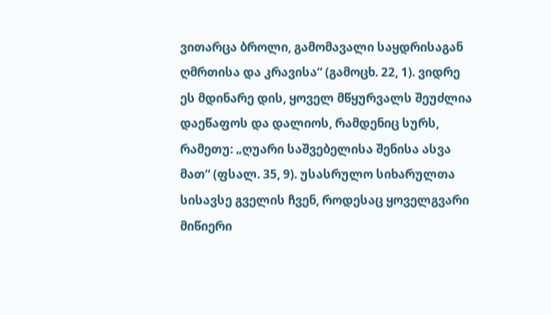ვითარცა ბროლი, გამომავალი საყდრისაგან ღმრთისა და კრავისა“ (გამოცხ. 22, 1). ვიდრე ეს მდინარე დის, ყოველ მწყურვალს შეუძლია დაეწაფოს და დალიოს, რამდენიც სურს, რამეთუ: „ღუარი საშვებელისა შენისა ასვა მათ“ (ფსალ. 35, 9). უსასრულო სიხარულთა სისავსე გველის ჩვენ, როდესაც ყოველგვარი მიწიერი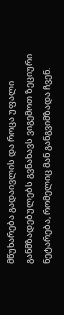მწუხარება გადაივლის და როცა უფალი განმზადებულებს გვნახავს ვიგემოთ ზეციური ნეტარება, რომელიც მან განგვიმზადა ჩვენ.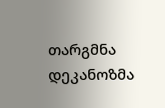თარგმნა დეკანოზმა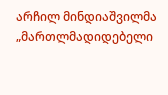არჩილ მინდიაშვილმა
„მართლმადიდებელი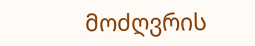მოძღვრის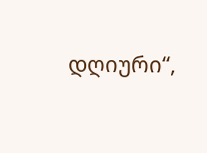დღიური“,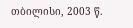თბილისი, 2003 წ.